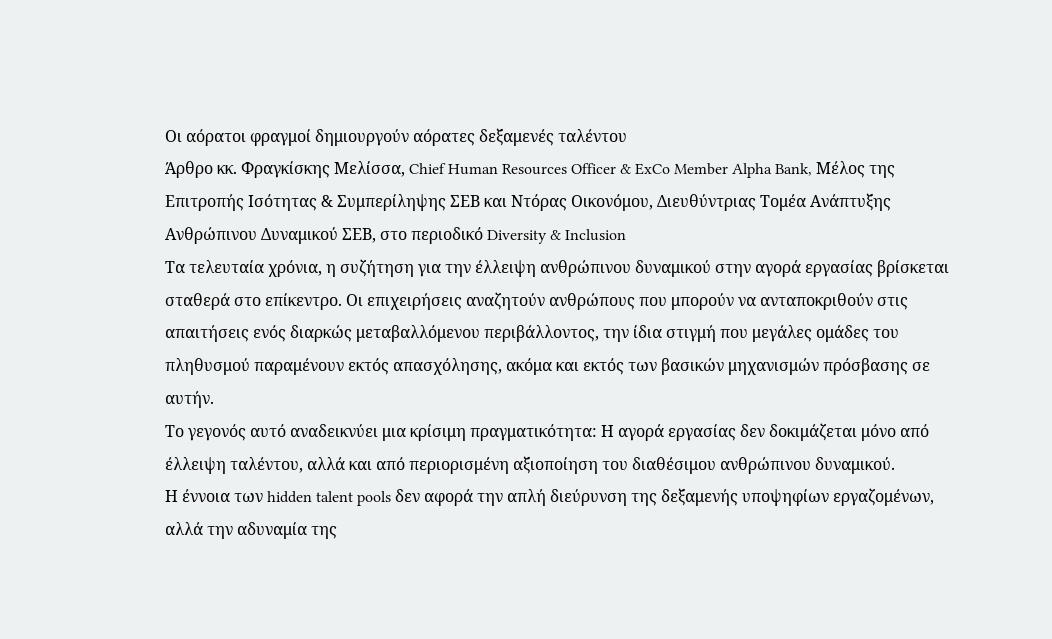Οι αόρατοι φραγμοί δημιουργούν αόρατες δεξαμενές ταλέντου
Άρθρο κκ. Φραγκίσκης Μελίσσα, Chief Human Resources Officer & ExCo Member Alpha Bank, Μέλος της Επιτροπής Ισότητας & Συμπερίληψης ΣΕΒ και Ντόρας Οικονόμου, Διευθύντριας Τομέα Ανάπτυξης Ανθρώπινου Δυναμικού ΣΕΒ, στο περιοδικό Diversity & Inclusion
Tα τελευταία χρόνια, η συζήτηση για την έλλειψη ανθρώπινου δυναμικού στην αγορά εργασίας βρίσκεται σταθερά στο επίκεντρο. Οι επιχειρήσεις αναζητούν ανθρώπους που μπορούν να ανταποκριθούν στις απαιτήσεις ενός διαρκώς μεταβαλλόμενου περιβάλλοντος, την ίδια στιγμή που μεγάλες ομάδες του πληθυσμού παραμένουν εκτός απασχόλησης, ακόμα και εκτός των βασικών μηχανισμών πρόσβασης σε αυτήν.
Το γεγονός αυτό αναδεικνύει μια κρίσιμη πραγματικότητα: Η αγορά εργασίας δεν δοκιμάζεται μόνο από έλλειψη ταλέντου, αλλά και από περιορισμένη αξιοποίηση του διαθέσιμου ανθρώπινου δυναμικού.
Η έννοια των hidden talent pools δεν αφορά την απλή διεύρυνση της δεξαμενής υποψηφίων εργαζομένων, αλλά την αδυναμία της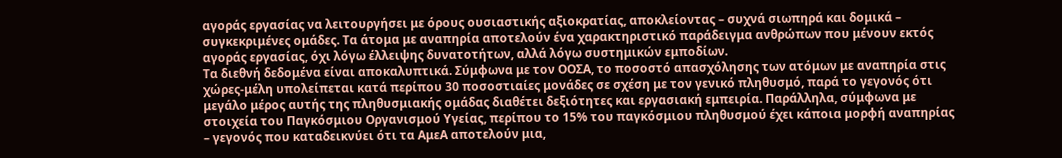αγοράς εργασίας να λειτουργήσει με όρους ουσιαστικής αξιοκρατίας, αποκλείοντας – συχνά σιωπηρά και δομικά – συγκεκριμένες ομάδες. Τα άτομα με αναπηρία αποτελούν ένα χαρακτηριστικό παράδειγμα ανθρώπων που μένουν εκτός αγοράς εργασίας, όχι λόγω έλλειψης δυνατοτήτων, αλλά λόγω συστημικών εμποδίων.
Τα διεθνή δεδομένα είναι αποκαλυπτικά. Σύμφωνα με τον ΟΟΣΑ, το ποσοστό απασχόλησης των ατόμων με αναπηρία στις χώρες‑μέλη υπολείπεται κατά περίπου 30 ποσοστιαίες μονάδες σε σχέση με τον γενικό πληθυσμό, παρά το γεγονός ότι μεγάλο μέρος αυτής της πληθυσμιακής ομάδας διαθέτει δεξιότητες και εργασιακή εμπειρία. Παράλληλα, σύμφωνα με στοιχεία του Παγκόσμιου Οργανισμού Υγείας, περίπου το 15% του παγκόσμιου πληθυσμού έχει κάποια μορφή αναπηρίας – γεγονός που καταδεικνύει ότι τα ΑμεΑ αποτελούν μια,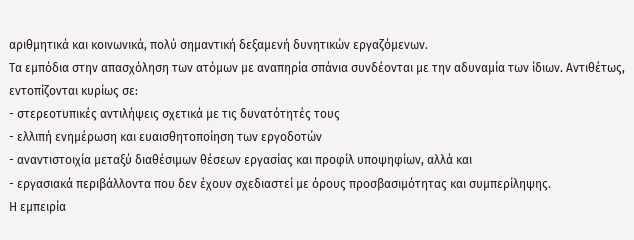αριθμητικά και κοινωνικά, πολύ σημαντική δεξαμενή δυνητικών εργαζόμενων.
Τα εμπόδια στην απασχόληση των ατόμων με αναπηρία σπάνια συνδέονται με την αδυναμία των ίδιων. Αντιθέτως, εντοπίζονται κυρίως σε:
- στερεοτυπικές αντιλήψεις σχετικά με τις δυνατότητές τους
- ελλιπή ενημέρωση και ευαισθητοποίηση των εργοδοτών
- αναντιστοιχία μεταξύ διαθέσιμων θέσεων εργασίας και προφίλ υποψηφίων, αλλά και
- εργασιακά περιβάλλοντα που δεν έχουν σχεδιαστεί με όρους προσβασιμότητας και συμπερίληψης.
Η εμπειρία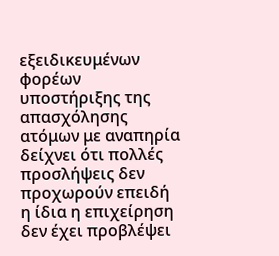εξειδικευμένων φορέων υποστήριξης της απασχόλησης ατόμων με αναπηρία δείχνει ότι πολλές προσλήψεις δεν προχωρούν επειδή η ίδια η επιχείρηση δεν έχει προβλέψει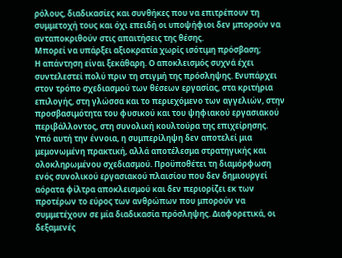ρόλους, διαδικασίες και συνθήκες που να επιτρέπουν τη συμμετοχή τους και όχι επειδή οι υποψήφιοι δεν μπορούν να ανταποκριθούν στις απαιτήσεις της θέσης.
Mπορεί να υπάρξει αξιοκρατία χωρίς ισότιμη πρόσβαση;
Η απάντηση είναι ξεκάθαρη. Ο αποκλεισμός συχνά έχει συντελεστεί πολύ πριν τη στιγμή της πρόσληψης. Ενυπάρχει στον τρόπο σχεδιασμού των θέσεων εργασίας, στα κριτήρια επιλογής, στη γλώσσα και το περιεχόμενο των αγγελιών, στην προσβασιμότητα του φυσικού και του ψηφιακού εργασιακού περιβάλλοντος, στη συνολική κουλτούρα της επιχείρησης.
Υπό αυτή την έννοια, η συμπερίληψη δεν αποτελεί μια μεμονωμένη πρακτική, αλλά αποτέλεσμα στρατηγικής και ολοκληρωμένου σχεδιασμού. Προϋποθέτει τη διαμόρφωση ενός συνολικού εργασιακού πλαισίου που δεν δημιουργεί αόρατα φίλτρα αποκλεισμού και δεν περιορίζει εκ των προτέρων το εύρος των ανθρώπων που μπορούν να συμμετέχουν σε μία διαδικασία πρόσληψης. Διαφορετικά, οι δεξαμενές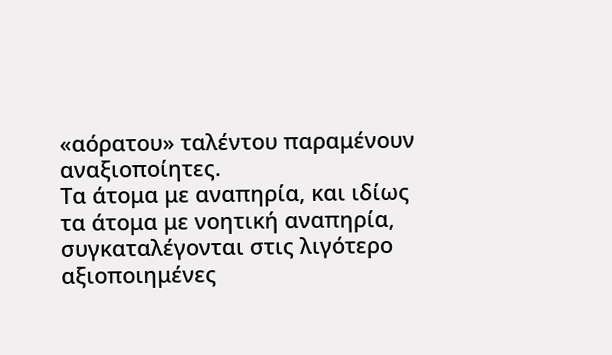«αόρατου» ταλέντου παραμένουν αναξιοποίητες.
Τα άτομα με αναπηρία, και ιδίως τα άτομα με νοητική αναπηρία, συγκαταλέγονται στις λιγότερο αξιοποιημένες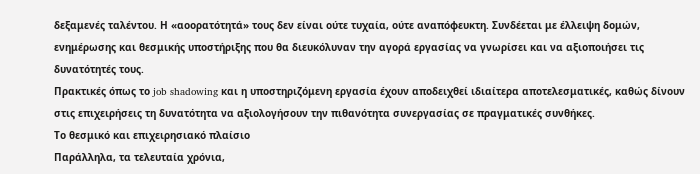δεξαμενές ταλέντου. Η «αοορατότητά» τους δεν είναι ούτε τυχαία, ούτε αναπόφευκτη. Συνδέεται με έλλειψη δομών, ενημέρωσης και θεσμικής υποστήριξης που θα διευκόλυναν την αγορά εργασίας να γνωρίσει και να αξιοποιήσει τις δυνατότητές τους.
Πρακτικές όπως το job shadowing και η υποστηριζόμενη εργασία έχουν αποδειχθεί ιδιαίτερα αποτελεσματικές, καθώς δίνουν στις επιχειρήσεις τη δυνατότητα να αξιολογήσουν την πιθανότητα συνεργασίας σε πραγματικές συνθήκες.
Το θεσμικό και επιχειρησιακό πλαίσιο
Παράλληλα, τα τελευταία χρόνια,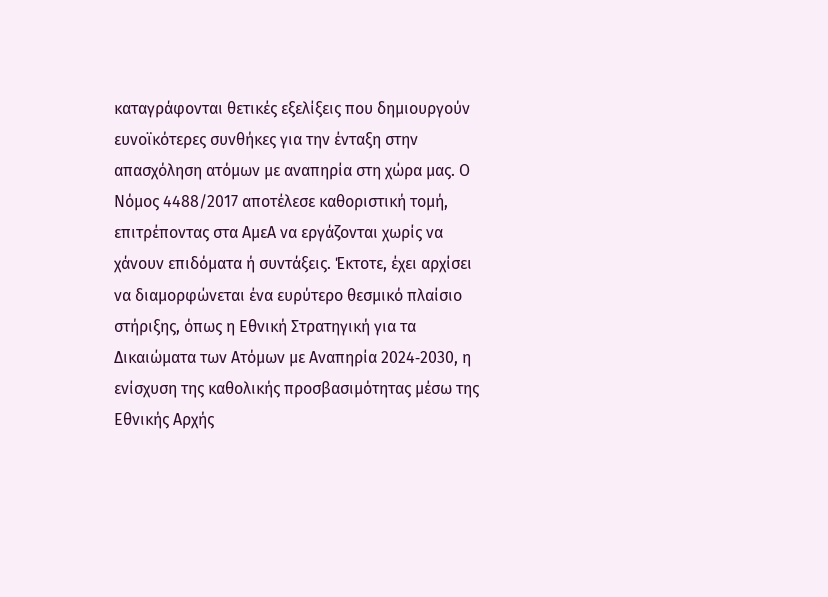καταγράφονται θετικές εξελίξεις που δημιουργούν ευνοϊκότερες συνθήκες για την ένταξη στην απασχόληση ατόμων με αναπηρία στη χώρα μας. Ο Νόμος 4488/2017 αποτέλεσε καθοριστική τομή, επιτρέποντας στα ΑμεΑ να εργάζονται χωρίς να χάνουν επιδόματα ή συντάξεις. Έκτοτε, έχει αρχίσει να διαμορφώνεται ένα ευρύτερο θεσμικό πλαίσιο στήριξης, όπως η Εθνική Στρατηγική για τα Δικαιώματα των Ατόμων με Αναπηρία 2024‑2030, η ενίσχυση της καθολικής προσβασιμότητας μέσω της Εθνικής Αρχής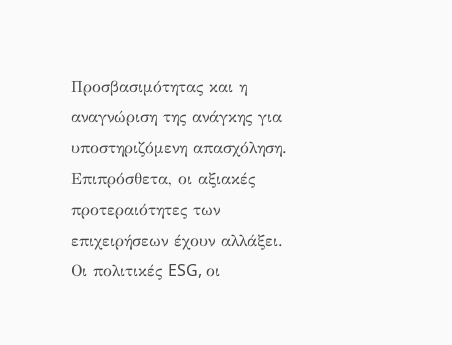Προσβασιμότητας και η αναγνώριση της ανάγκης για υποστηριζόμενη απασχόληση.
Επιπρόσθετα, οι αξιακές προτεραιότητες των επιχειρήσεων έχουν αλλάξει. Οι πολιτικές ESG, οι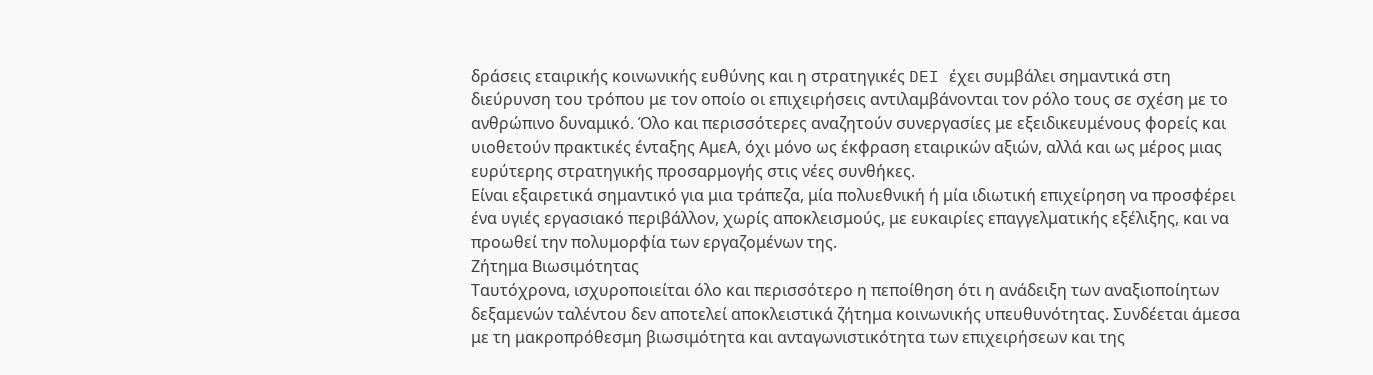δράσεις εταιρικής κοινωνικής ευθύνης και η στρατηγικές DEI έχει συμβάλει σημαντικά στη διεύρυνση του τρόπου με τον οποίο οι επιχειρήσεις αντιλαμβάνονται τον ρόλο τους σε σχέση με το ανθρώπινο δυναμικό. Όλο και περισσότερες αναζητούν συνεργασίες με εξειδικευμένους φορείς και υιοθετούν πρακτικές ένταξης ΑμεΑ, όχι μόνο ως έκφραση εταιρικών αξιών, αλλά και ως μέρος μιας ευρύτερης στρατηγικής προσαρμογής στις νέες συνθήκες.
Είναι εξαιρετικά σημαντικό για μια τράπεζα, μία πολυεθνική ή μία ιδιωτική επιχείρηση να προσφέρει ένα υγιές εργασιακό περιβάλλον, χωρίς αποκλεισμούς, με ευκαιρίες επαγγελματικής εξέλιξης, και να προωθεί την πολυμορφία των εργαζομένων της.
Ζήτημα Βιωσιμότητας
Ταυτόχρονα, ισχυροποιείται όλο και περισσότερο η πεποίθηση ότι η ανάδειξη των αναξιοποίητων δεξαμενών ταλέντου δεν αποτελεί αποκλειστικά ζήτημα κοινωνικής υπευθυνότητας. Συνδέεται άμεσα με τη μακροπρόθεσμη βιωσιμότητα και ανταγωνιστικότητα των επιχειρήσεων και της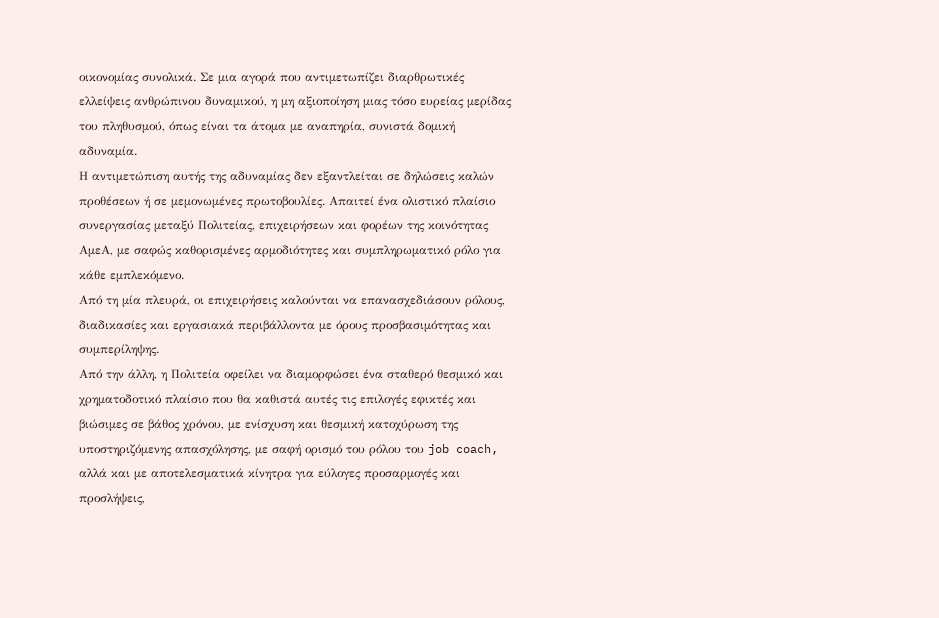οικονομίας συνολικά. Σε μια αγορά που αντιμετωπίζει διαρθρωτικές ελλείψεις ανθρώπινου δυναμικού, η μη αξιοποίηση μιας τόσο ευρείας μερίδας του πληθυσμού, όπως είναι τα άτομα με αναπηρία, συνιστά δομική αδυναμία.
Η αντιμετώπιση αυτής της αδυναμίας δεν εξαντλείται σε δηλώσεις καλών προθέσεων ή σε μεμονωμένες πρωτοβουλίες. Απαιτεί ένα ολιστικό πλαίσιο συνεργασίας μεταξύ Πολιτείας, επιχειρήσεων και φορέων της κοινότητας ΑμεΑ, με σαφώς καθορισμένες αρμοδιότητες και συμπληρωματικό ρόλο για κάθε εμπλεκόμενο.
Από τη μία πλευρά, οι επιχειρήσεις καλούνται να επανασχεδιάσουν ρόλους, διαδικασίες και εργασιακά περιβάλλοντα με όρους προσβασιμότητας και συμπερίληψης.
Από την άλλη, η Πολιτεία οφείλει να διαμορφώσει ένα σταθερό θεσμικό και χρηματοδοτικό πλαίσιο που θα καθιστά αυτές τις επιλογές εφικτές και βιώσιμες σε βάθος χρόνου, με ενίσχυση και θεσμική κατοχύρωση της υποστηριζόμενης απασχόλησης, με σαφή ορισμό του ρόλου του job coach, αλλά και με αποτελεσματικά κίνητρα για εύλογες προσαρμογές και προσλήψεις,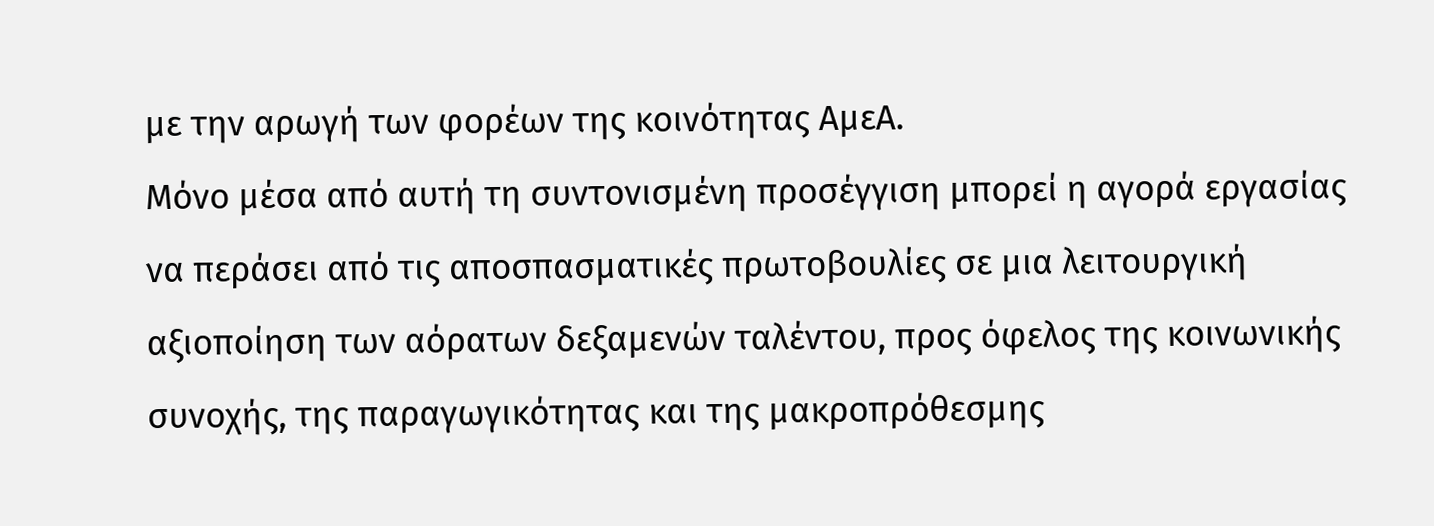με την αρωγή των φορέων της κοινότητας ΑμεΑ.
Μόνο μέσα από αυτή τη συντονισμένη προσέγγιση μπορεί η αγορά εργασίας να περάσει από τις αποσπασματικές πρωτοβουλίες σε μια λειτουργική αξιοποίηση των αόρατων δεξαμενών ταλέντου, προς όφελος της κοινωνικής συνοχής, της παραγωγικότητας και της μακροπρόθεσμης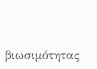βιωσιμότητας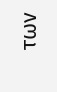των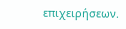επιχειρήσεων.